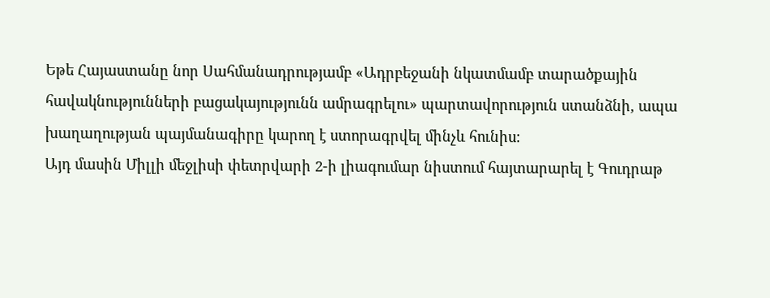Եթե Հայաստանը նոր Սահմանադրությամբ «Ադրբեջանի նկատմամբ տարածքային հավակնությունների բացակայությունն ամրագրելու» պարտավորություն ստանձնի, ապա խաղաղության պայմանագիրը կարող է ստորագրվել մինչև հունիս:
Այդ մասին Միլլի մեջլիսի փետրվարի 2-ի լիագումար նիստում հայտարարել է Գուդրաթ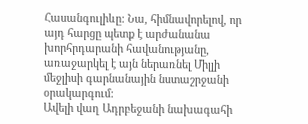Հասանգուլիևը: Նա, հիմնավորելով, որ այդ հարցը պետք է արժանանա խորհրդարանի հավանությանը, առաջարկել է այն ներառնել Միլլի մեջլիսի գարնանային նստաշրջանի օրակարգում:
Ավելի վաղ Ադրբեջանի նախագահի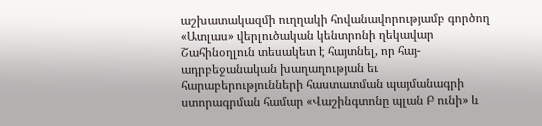աշխատակազմի ուղղակի հովանավորությամբ գործող «Ատլաս» վերլուծական կենտրոնի ղեկավար Շահինօղլուն տեսակետ է հայտնել, որ հայ-ադրբեջանական խաղաղության եւ հարաբերությունների հաստատման պայմանագրի ստորագրման համար «Վաշինգտոնը պլան Բ ունի» և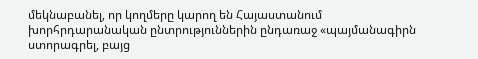մեկնաբանել, որ կողմերը կարող են Հայաստանում խորհրդարանական ընտրություններին ընդառաջ «պայմանագիրն ստորագրել, բայց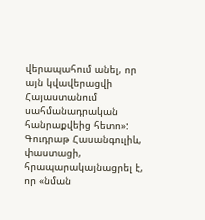վերապահում անել, որ այն կվավերացվի Հայաստանում սահմանադրական հանրաքվեից հետո»:
Գուդրաթ Հասանգուլիև, փաստացի, հրապարակայնացրել է, որ «նման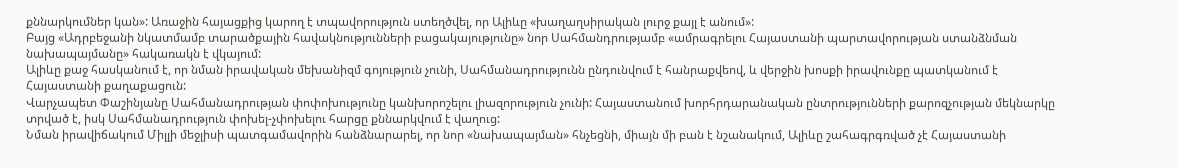քննարկումներ կան»: Առաջին հայացքից կարող է տպավորություն ստեղծվել, որ Ալիևը «խաղաղսիրական լուրջ քայլ է անում»:
Բայց «Ադրբեջանի նկատմամբ տարածքային հավակնությունների բացակայությունը» նոր Սահմանդրությամբ «ամրագրելու Հայաստանի պարտավորության ստանձնման նախապայմանը» հակառակն է վկայում:
Ալիևը քաջ հասկանում է, որ նման իրավական մեխանիզմ գոյություն չունի, Սահմանադրությունն ընդունվում է հանրաքվեով, և վերջին խոսքի իրավունքը պատկանում է Հայաստանի քաղաքացուն:
Վարչապետ Փաշինյանը Սահմանադրության փոփոխությունը կանխորոշելու լիազորություն չունի: Հայաստանում խորհրդարանական ընտրությունների քարոզչության մեկնարկը տրված է, իսկ Սահմանադրություն փոխել-չփոխելու հարցը քննարկվում է վաղուց:
Նման իրավիճակում Միլլի մեջլիսի պատգամավորին հանձնարարել, որ նոր «նախապայման» հնչեցնի, միայն մի բան է նշանակում, Ալիևը շահագրգռված չէ Հայաստանի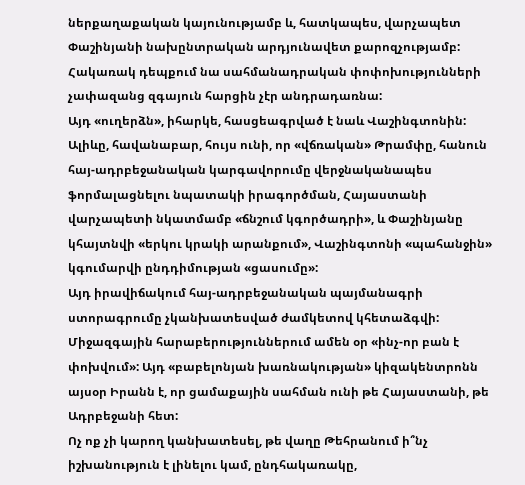ներքաղաքական կայունությամբ և, հատկապես, վարչապետ Փաշինյանի նախընտրական արդյունավետ քարոզչությամբ: Հակառակ դեպքում նա սահմանադրական փոփոխությունների չափազանց զգայուն հարցին չէր անդրադառնա:
Այդ «ուղերձն», իհարկե, հասցեագրված է նաև Վաշինգտոնին: Ալիևը, հավանաբար, հույս ունի, որ «վճռական» Թրամփը, հանուն հայ-ադրբեջանական կարգավորումը վերջնականապես ֆորմալացնելու նպատակի իրագործման, Հայաստանի վարչապետի նկատմամբ «ճնշում կգործադրի», և Փաշինյանը կհայտնվի «երկու կրակի արանքում», Վաշինգտոնի «պահանջին» կգումարվի ընդդիմության «ցասումը»:
Այդ իրավիճակում հայ-ադրբեջանական պայմանագրի ստորագրումը չկանխատեսված ժամկետով կհետաձգվի:
Միջազգային հարաբերություններում ամեն օր «ինչ-որ բան է փոխվում»: Այդ «բաբելոնյան խառնակության» կիզակենտրոնն այսօր Իրանն է, որ ցամաքային սահման ունի թե Հայաստանի, թե Ադրբեջանի հետ:
Ոչ ոք չի կարող կանխատեսել, թե վաղը Թեհրանում ի՞նչ իշխանություն է լինելու կամ, ընդհակառակը,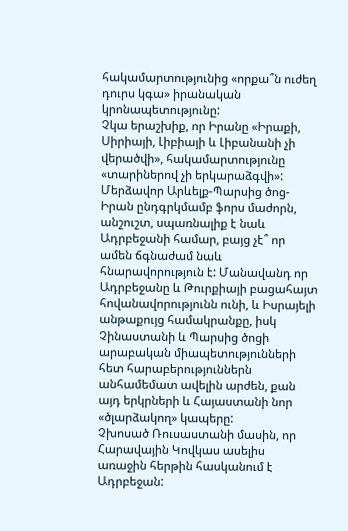հակամարտությունից «որքա՞ն ուժեղ դուրս կգա» իրանական կրոնապետությունը:
Չկա երաշխիք, որ Իրանը «Իրաքի, Սիրիայի, Լիբիայի և Լիբանանի չի վերածվի», հակամարտությունը «տարիներով չի երկարաձգվի»:
Մերձավոր Արևելք-Պարսից ծոց-Իրան ընդգրկմամբ ֆորս մաժորն, անշուշտ, սպառնալիք է նաև Ադրբեջանի համար, բայց չէ՞ որ ամեն ճգնաժամ նաև հնարավորություն է: Մանավանդ որ Ադրբեջանը և Թուրքիայի բացահայտ հովանավորությունն ունի, և Իսրայելի անթաքույց համակրանքը, իսկ Չինաստանի և Պարսից ծոցի արաբական միապետությունների հետ հարաբերություններն անհամեմատ ավելին արժեն, քան այդ երկրների և Հայաստանի նոր «ծլարձակող» կապերը:
Չխոսած Ռուսաստանի մասին, որ Հարավային Կովկաս ասելիս առաջին հերթին հասկանում է Ադրբեջան: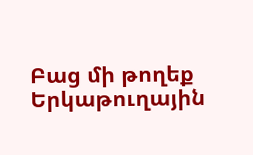Բաց մի թողեք
Երկաթուղային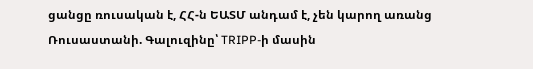ցանցը ռուսական է, ՀՀ-ն ԵԱՏՄ անդամ է, չեն կարող առանց Ռուսաստանի. Գալուզինը՝ TRIPP-ի մասին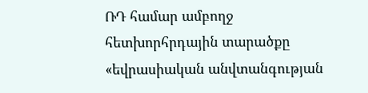ՌԴ համար ամբողջ հետխորհրդային տարածքը «եվրասիական անվտանգության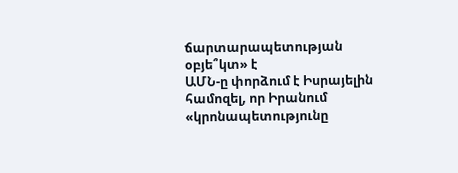ճարտարապետության օբյե՞կտ» է
ԱՄՆ-ը փորձում է Իսրայելին համոզել, որ Իրանում «կրոնապետությունը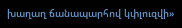խաղաղ ճանապարհով կփլուզվի»